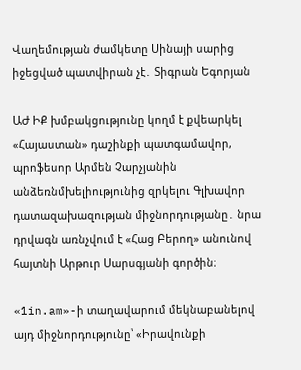Վաղեմության ժամկետը Սինայի սարից իջեցված պատվիրան չէ․ Տիգրան Եգորյան

ԱԺ ԻՔ խմբակցությունը կողմ է քվեարկել «Հայաստան» դաշինքի պատգամավոր, պրոֆեսոր Արմեն Չարչյանին անձեռնմխելիությունից զրկելու Գլխավոր դատազախազության միջնորդությանը․ նրա դրվագն առնչվում է «Հաց Բերող» անունով հայտնի Արթուր Սարսգյանի գործին։

«1in.am»-ի տաղավարում մեկնաբանելով այդ միջնորդությունը՝ «Իրավունքի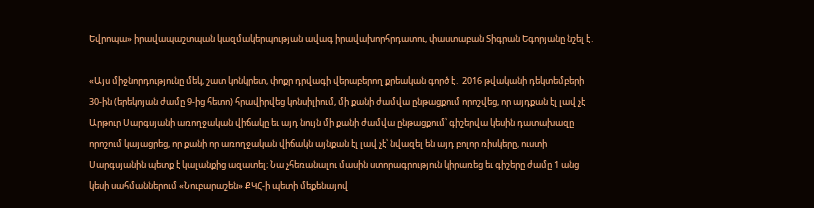Եվրոպա» իրավապաշտպան կազմակերպության ավագ իրավախորհրդատու, փաստաբան Տիգրան Եգորյանը նշել է․

«Այս միջնորդությունը մեկ, շատ կոնկրետ, փոքր դրվագի վերաբերող քրեական գործ է․ 2016 թվականի դեկտեմբերի 30-ին (երեկոյան ժամը 9-ից հետո) հրավիրվեց կոնսիլիում, մի քանի ժամվա ընթացքում որոշվեց, որ այդքան էլ լավ չէ Արթուր Սարգսյանի առողջական վիճակը եւ այդ նույն մի քանի ժամվա ընթացքում՝ գիշերվա կեսին դատախազը որոշում կայացրեց, որ քանի որ առողջական վիճակն այնքան էլ լավ չէ՝ նվազել են այդ բոլոր ռիսկերը, ուստի Սարգսյանին պետք է կալանքից ազատել։ Նա չհեռանալու մասին ստորագրություն կիրառեց եւ գիշերը ժամը 1 անց կեսի սահմաններում «Նուբարաշեն» ՔԿՀ-ի պետի մեքենայով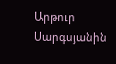Արթուր Սարգսյանին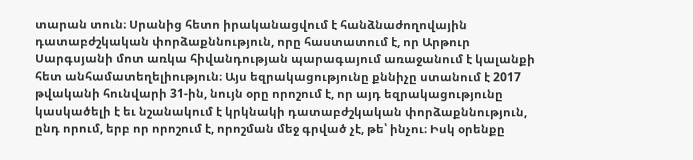տարան տուն։ Սրանից հետո իրականացվում է հանձնաժողովային դատաբժշկական փորձաքննություն, որը հաստատում է, որ Արթուր Սարգսյանի մոտ առկա հիվանդության պարագայում առաջանում է կալանքի հետ անհամատեղելիություն։ Այս եզրակացությունը քննիչը ստանում է 2017 թվականի հունվարի 31-ին, նույն օրը որոշում է, որ այդ եզրակացությունը կասկածելի է եւ նշանակում է կրկնակի դատաբժշկական փորձաքննություն, ընդ որում, երբ որ որոշում է, որոշման մեջ գրված չէ, թե՝ ինչու։ Իսկ օրենքը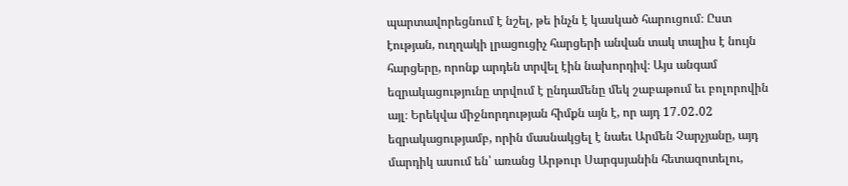պարտավորեցնում է նշել, թե ինչն է կասկած հարուցում։ Ըստ էության, ուղղակի լրացուցիչ հարցերի անվան տակ տալիս է նույն հարցերը, որոնք արդեն տրվել էին նախորդիվ։ Այս անգամ եզրակացությունը տրվում է ընդամենը մեկ շաբաթում եւ բոլորովին այլ։ Երեկվա միջնորդության հիմքն այն է, որ այդ 17․02․02 եզրակացությամբ, որին մասնակցել է նաեւ Արմեն Չարչյանը, այդ մարդիկ ասում են՝ առանց Արթուր Սարգսյանին հետազոտելու,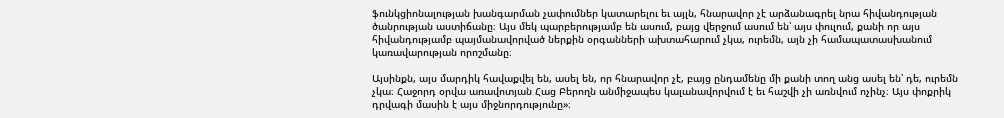ֆունկցիոնալության խանգարման չափումներ կատարելու եւ այլն, հնարավոր չէ արձանագրել նրա հիվանդության ծանրության աստիճանը։ Այս մեկ պարբերությամբ են ասում, բայց վերջում ասում են՝ այս փուլում, քանի որ այս հիվանդությամբ պայմանավորված ներքին օրգանների ախտահարում չկա, ուրեմն, այն չի համապատասխանում կառավարության որոշմանը։

Այսինքն, այս մարդիկ հավաքվել են, ասել են, որ հնարավոր չէ, բայց ընդամենը մի քանի տող անց ասել են՝ դե, ուրեմն չկա։ Հաջորդ օրվա առավոտյան Հաց Բերողն անմիջապես կալանավորվում է եւ հաշվի չի առնվում ոչինչ։ Այս փոքրիկ դրվագի մասին է այս միջնորդությունը»։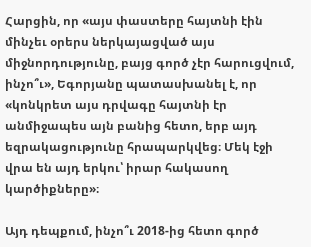Հարցին, որ «այս փաստերը հայտնի էին մինչեւ օրերս ներկայացված այս միջնորդությունը, բայց գործ չէր հարուցվում, ինչո՞ւ», Եգորյանը պատասխանել է, որ «կոնկրետ այս դրվագը հայտնի էր անմիջապես այն բանից հետո, երբ այդ եզրակացությունը հրապարկվեց։ Մեկ էջի վրա են այդ երկու՝ իրար հակասող կարծիքները»։

Այդ դեպքում, ինչո՞ւ 2018-ից հետո գործ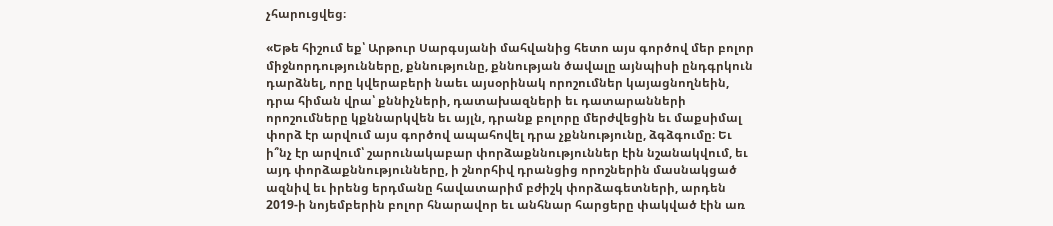չհարուցվեց։

«Եթե հիշում եք՝ Արթուր Սարգսյանի մահվանից հետո այս գործով մեր բոլոր միջնորդությունները, քննությունը, քննության ծավալը այնպիսի ընդգրկուն դարձնել, որը կվերաբերի նաեւ այսօրինակ որոշումներ կայացնողնեին, դրա հիման վրա՝ քննիչների, դատախազների եւ դատարանների որոշումները կքննարկվեն եւ այլն, դրանք բոլորը մերժվեցին եւ մաքսիմալ փորձ էր արվում այս գործով ապահովել դրա չքննությունը, ձգձգումը։ Եւ ի՞նչ էր արվում՝ շարունակաբար փորձաքննություններ էին նշանակվում, եւ այդ փորձաքննությունները, ի շնորհիվ դրանցից որոշներին մասնակցած ազնիվ եւ իրենց երդմանը հավատարիմ բժիշկ փորձագետների, արդեն 2019-ի նոյեմբերին բոլոր հնարավոր եւ անհնար հարցերը փակված էին առ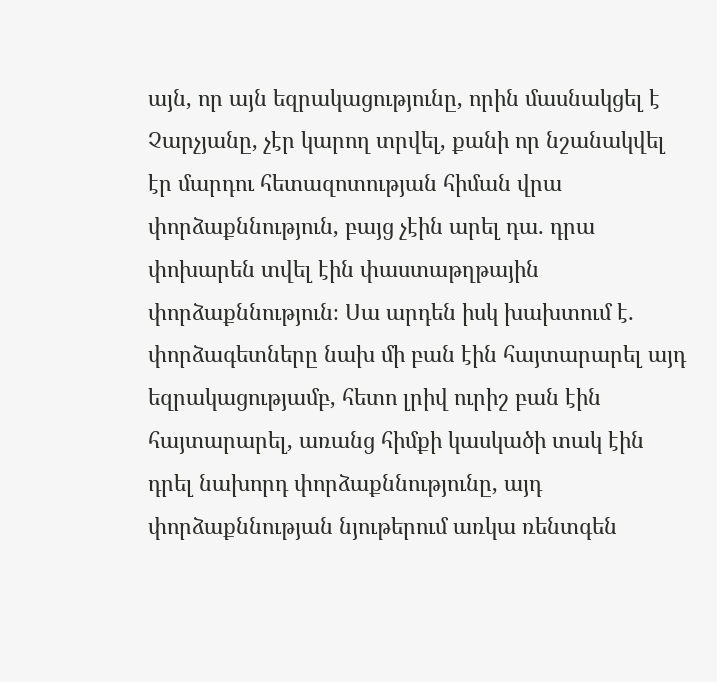այն, որ այն եզրակացությունը, որին մասնակցել է Չարչյանը, չէր կարող տրվել, քանի որ նշանակվել էր մարդու հետազոտության հիման վրա փորձաքննություն, բայց չէին արել դա․ դրա փոխարեն տվել էին փաստաթղթային փորձաքննություն։ Սա արդեն իսկ խախտում է․ փորձագետները նախ մի բան էին հայտարարել այդ եզրակացությամբ, հետո լրիվ ուրիշ բան էին հայտարարել, առանց հիմքի կասկածի տակ էին դրել նախորդ փորձաքննությունը, այդ փորձաքննության նյութերում առկա ռենտգեն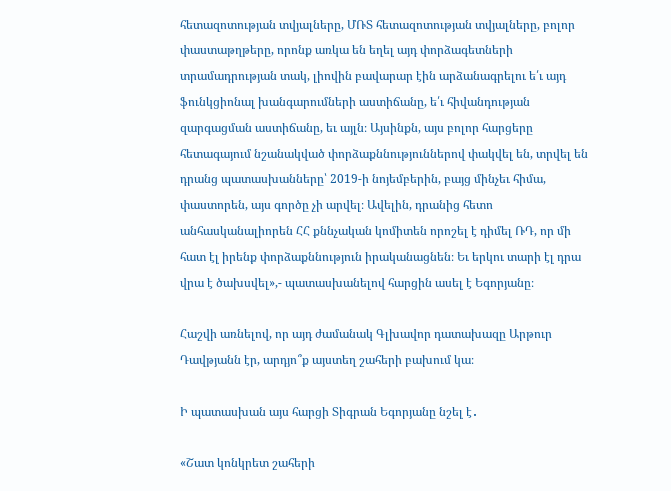հետազոտության տվյալները, ՄՌՏ հետազոտության տվյալները, բոլոր փաստաթղթերը, որոնք առկա են եղել այդ փորձագետների տրամադրության տակ, լիովին բավարար էին արձանագրելու ե՛ւ այդ ֆունկցիոնալ խանգարումների աստիճանը, ե՛ւ հիվանդության զարգացման աստիճանը, եւ այլն։ Այսինքն, այս բոլոր հարցերը հետագայում նշանակված փորձաքննություններով փակվել են, տրվել են դրանց պատասխանները՝ 2019-ի նոյեմբերին, բայց մինչեւ հիմա, փաստորեն, այս գործը չի արվել։ Ավելին, դրանից հետո անհասկանալիորեն ՀՀ քննչական կոմիտեն որոշել է դիմել ՌԴ, որ մի հատ էլ իրենք փորձաքննություն իրականացնեն։ Եւ երկու տարի էլ դրա վրա է ծախսվել»,- պատասխանելով հարցին ասել է Եգորյանը։

Հաշվի առնելով, որ այդ ժամանակ Գլխավոր դատախազը Արթուր Դավթյանն էր, արդյո՞ք այստեղ շահերի բախում կա։

Ի պատասխան այս հարցի Տիգրան Եգորյանը նշել է․

«Շատ կոնկրետ շահերի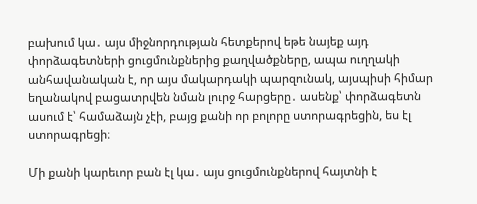բախում կա․ այս միջնորդության հետքերով եթե նայեք այդ փորձագետների ցուցմունքներից քաղվածքները, ապա ուղղակի անհավանական է, որ այս մակարդակի պարզունակ, այսպիսի հիմար եղանակով բացատրվեն նման լուրջ հարցերը․ ասենք՝ փորձագետն ասում է՝ համաձայն չէի, բայց քանի որ բոլորը ստորագրեցին, ես էլ ստորագրեցի։

Մի քանի կարեւոր բան էլ կա․ այս ցուցմունքներով հայտնի է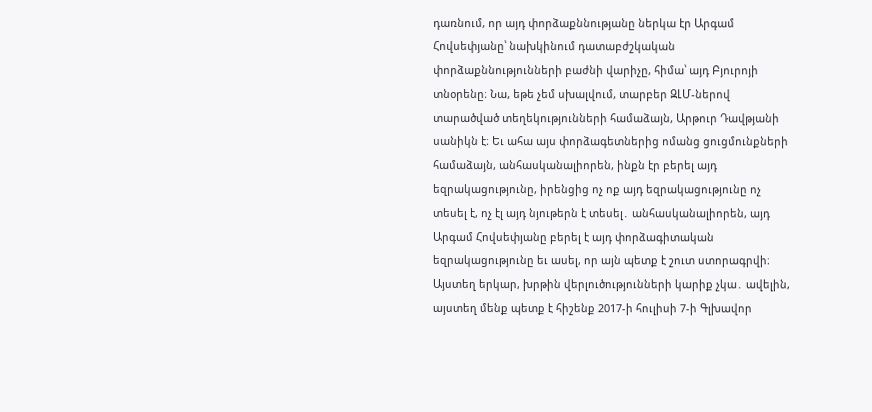դառնում, որ այդ փորձաքննությանը ներկա էր Արգամ Հովսեփյանը՝ նախկինում դատաբժշկական փորձաքննությունների բաժնի վարիչը, հիմա՝ այդ Բյուրոյի տնօրենը։ Նա, եթե չեմ սխալվում, տարբեր ԶԼՄ-ներով տարածված տեղեկությունների համաձայն, Արթուր Դավթյանի սանիկն է։ Եւ ահա այս փորձագետներից ոմանց ցուցմունքների համաձայն, անհասկանալիորեն, ինքն էր բերել այդ եզրակացությունը, իրենցից ոչ ոք այդ եզրակացությունը ոչ տեսել է, ոչ էլ այդ նյութերն է տեսել․ անհասկանալիորեն, այդ Արգամ Հովսեփյանը բերել է այդ փորձագիտական եզրակացությունը եւ ասել, որ այն պետք է շուտ ստորագրվի։ Այստեղ երկար, խրթին վերլուծությունների կարիք չկա․ ավելին, այստեղ մենք պետք է հիշենք 2017-ի հուլիսի 7-ի Գլխավոր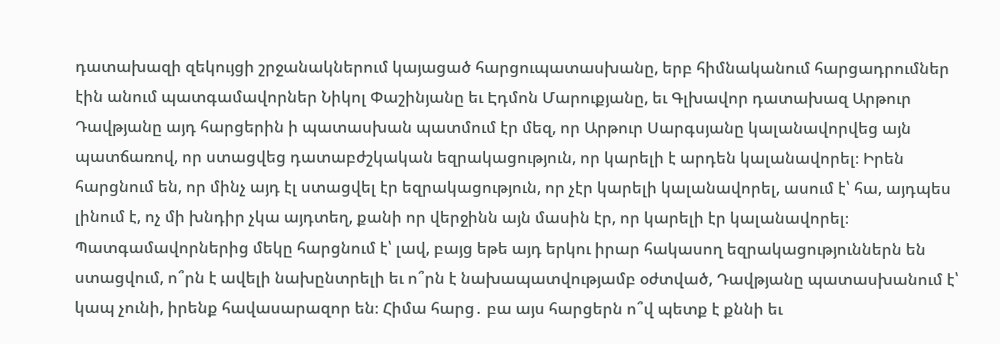դատախազի զեկույցի շրջանակներում կայացած հարցուպատասխանը, երբ հիմնականում հարցադրումներ էին անում պատգամավորներ Նիկոլ Փաշինյանը եւ Էդմոն Մարուքյանը, եւ Գլխավոր դատախազ Արթուր Դավթյանը այդ հարցերին ի պատասխան պատմում էր մեզ, որ Արթուր Սարգսյանը կալանավորվեց այն պատճառով, որ ստացվեց դատաբժշկական եզրակացություն, որ կարելի է արդեն կալանավորել։ Իրեն հարցնում են, որ մինչ այդ էլ ստացվել էր եզրակացություն, որ չէր կարելի կալանավորել, ասում է՝ հա, այդպես լինում է, ոչ մի խնդիր չկա այդտեղ, քանի որ վերջինն այն մասին էր, որ կարելի էր կալանավորել։ Պատգամավորներից մեկը հարցնում է՝ լավ, բայց եթե այդ երկու իրար հակասող եզրակացություններն են ստացվում, ո՞րն է ավելի նախընտրելի եւ ո՞րն է նախապատվությամբ օժտված, Դավթյանը պատասխանում է՝ կապ չունի, իրենք հավասարազոր են։ Հիմա հարց․ բա այս հարցերն ո՞վ պետք է քննի եւ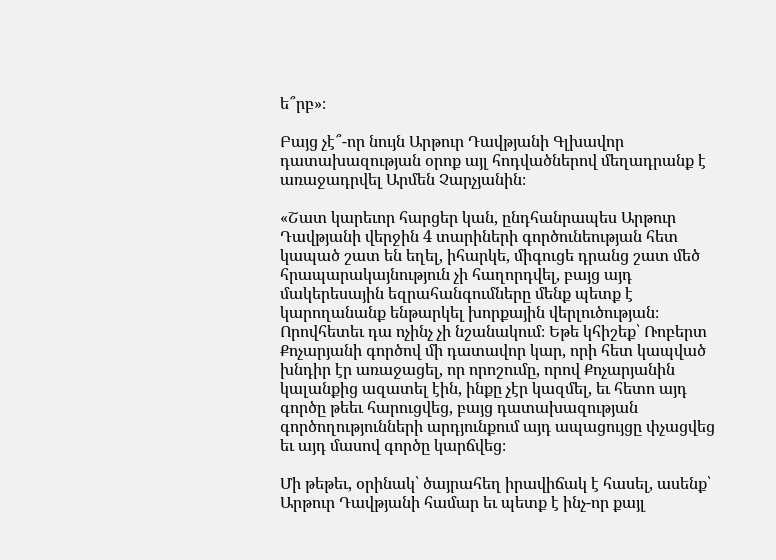ե՞րբ»։

Բայց չէ՞-որ նույն Արթուր Դավթյանի Գլխավոր դատախազության օրոք այլ հոդվածներով մեղադրանք է առաջադրվել Արմեն Չարչյանին։

«Շատ կարեւոր հարցեր կան, ընդհանրապես Արթուր Դավթյանի վերջին 4 տարիների գործունեության հետ կապած շատ են եղել, իհարկե, միգուցե դրանց շատ մեծ հրապարակայնություն չի հաղորդվել, բայց այդ մակերեսային եզրահանգումները մենք պետք է կարողանանք ենթարկել խորքային վերլուծության։ Որովհետեւ դա ոչինչ չի նշանակում։ Եթե կհիշեք՝ Ռոբերտ Քոչարյանի գործով մի դատավոր կար, որի հետ կապված խնդիր էր առաջացել, որ որոշումը, որով Քոչարյանին կալանքից ազատել էին, ինքը չէր կազմել, եւ հետո այդ գործը թեեւ հարուցվեց, բայց դատախազության գործողությունների արդյունքում այդ ապացույցը փչացվեց եւ այդ մասով գործը կարճվեց։

Մի թեթեւ, օրինակ՝ ծայրահեղ իրավիճակ է հասել, ասենք՝ Արթուր Դավթյանի համար եւ պետք է ինչ-որ քայլ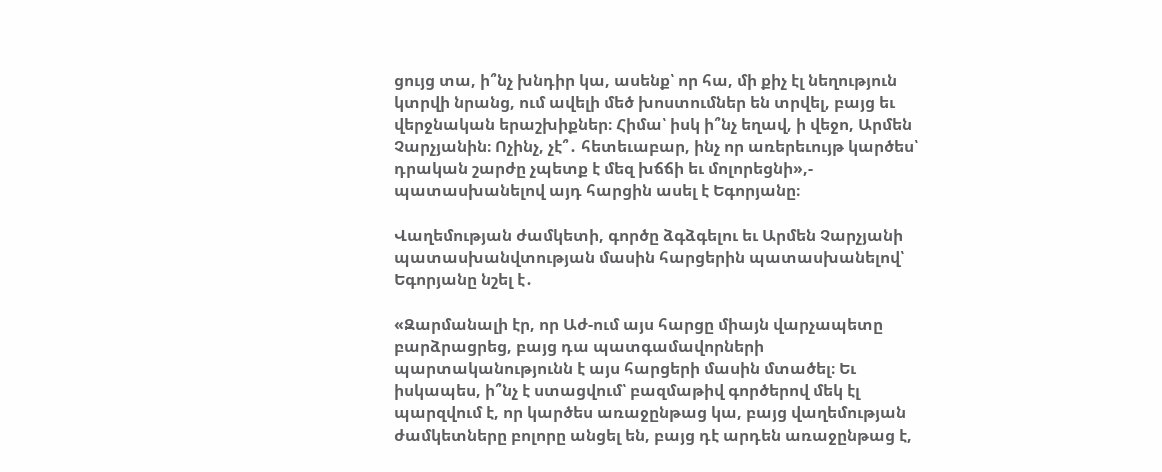ցույց տա, ի՞նչ խնդիր կա, ասենք՝ որ հա, մի քիչ էլ նեղություն կտրվի նրանց, ում ավելի մեծ խոստումներ են տրվել, բայց եւ վերջնական երաշխիքներ։ Հիմա՝ իսկ ի՞նչ եղավ, ի վեջո, Արմեն Չարչյանին։ Ոչինչ, չէ՞․ հետեւաբար, ինչ որ առերեւույթ կարծես՝ դրական շարժը չպետք է մեզ խճճի եւ մոլորեցնի»,- պատասխանելով այդ հարցին ասել է Եգորյանը։

Վաղեմության ժամկետի, գործը ձգձգելու եւ Արմեն Չարչյանի պատասխանվտության մասին հարցերին պատասխանելով՝ Եգորյանը նշել է․

«Զարմանալի էր, որ Աժ-ում այս հարցը միայն վարչապետը բարձրացրեց, բայց դա պատգամավորների պարտականությունն է այս հարցերի մասին մտածել։ Եւ իսկապես, ի՞նչ է ստացվում՝ բազմաթիվ գործերով մեկ էլ պարզվում է, որ կարծես առաջընթաց կա, բայց վաղեմության ժամկետները բոլորը անցել են, բայց դէ արդեն առաջընթաց է,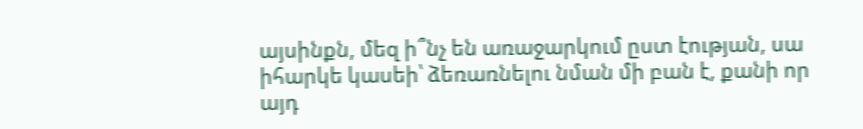այսինքն, մեզ ի՞նչ են առաջարկում ըստ էության, սա իհարկե կասեի՝ ձեռառնելու նման մի բան է, քանի որ այդ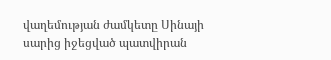վաղեմության ժամկետը Սինայի սարից իջեցված պատվիրան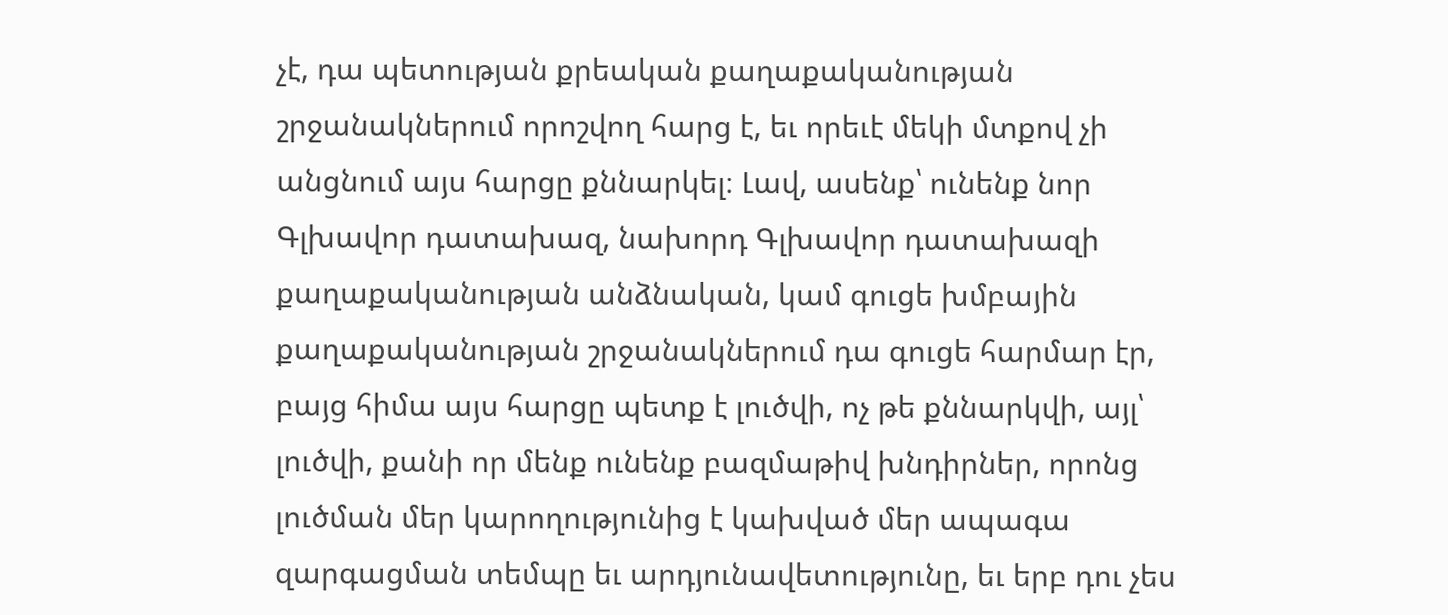չէ, դա պետության քրեական քաղաքականության շրջանակներում որոշվող հարց է, եւ որեւէ մեկի մտքով չի անցնում այս հարցը քննարկել։ Լավ, ասենք՝ ունենք նոր Գլխավոր դատախազ, նախորդ Գլխավոր դատախազի քաղաքականության անձնական, կամ գուցե խմբային քաղաքականության շրջանակներում դա գուցե հարմար էր, բայց հիմա այս հարցը պետք է լուծվի, ոչ թե քննարկվի, այլ՝ լուծվի, քանի որ մենք ունենք բազմաթիվ խնդիրներ, որոնց լուծման մեր կարողությունից է կախված մեր ապագա զարգացման տեմպը եւ արդյունավետությունը, եւ երբ դու չես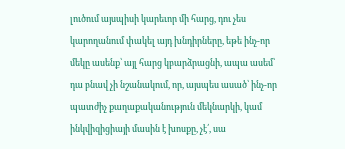լուծում այսպիսի կարեւոր մի հարց, դու չես կարողանում փակել այդ խնդիրները, եթե ինչ-որ մեկը ասենք՝ այլ հարց կբարձրացնի, ապա ասեմ՝ դա բնավ չի նշանակում, որ, այսպես ասած՝ ինչ-որ պատժիչ քաղաքականություն մեկնարկի, կամ ինկվիզիցիայի մասին է խոսքը, չէ՛, սա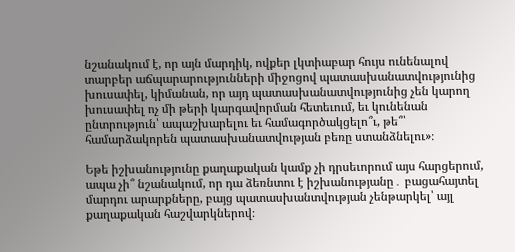նշանակում է, որ այն մարդիկ, ովքեր լկտիաբար հույս ունենալով տարբեր աճպարարությունների միջոցով պատասխանատվությունից խուսափել, կիմանան, որ այդ պատասխանատվությունից չեն կարող խուսափել ոչ մի թերի կարգավորման հետեւում, եւ կունենան ընտրություն՝ ապաշխարելու եւ համագործակցելո՞ւ, թե՞՝ համարձակորեն պատասխանատվության բեռը ստանձնելու»։

Եթե իշխանությունը քաղաքական կամք չի դրսեւորում այս հարցերում, ապա չի՞ նշանակում, որ դա ձեռնտու է իշխանությանը․ բացահայտել մարդու արարքները, բայց պատասխանտվության չենթարկել՝ այլ քաղաքական հաշվարկներով։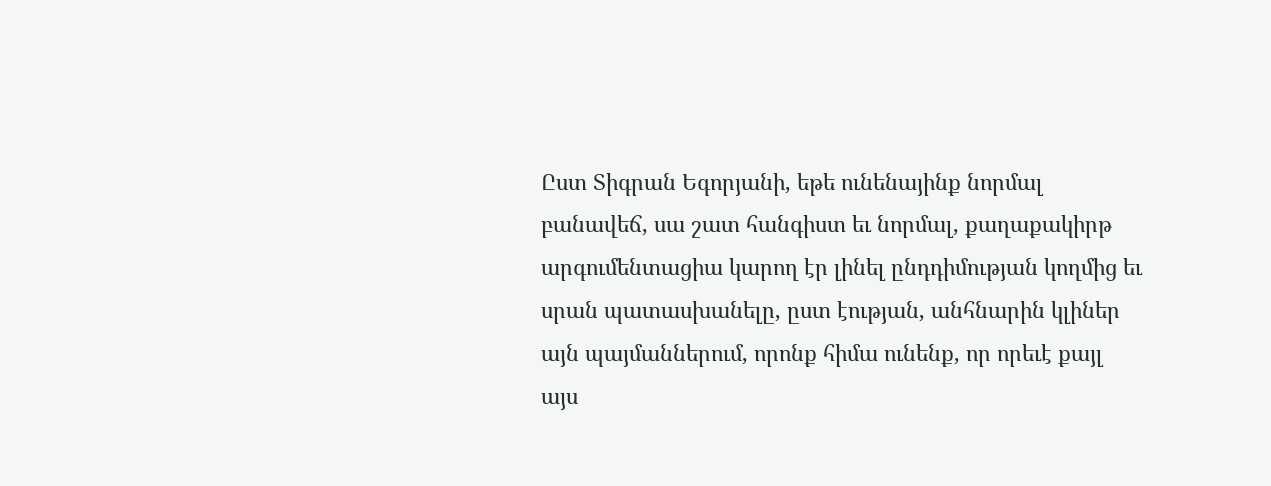Ըստ Տիգրան Եգորյանի, եթե ունենայինք նորմալ բանավեճ, սա շատ հանգիստ եւ նորմալ, քաղաքակիրթ արգումենտացիա կարող էր լինել ընդդիմության կողմից եւ սրան պատասխանելը, ըստ էության, անհնարին կլիներ այն պայմաններում, որոնք հիմա ունենք, որ որեւէ քայլ այս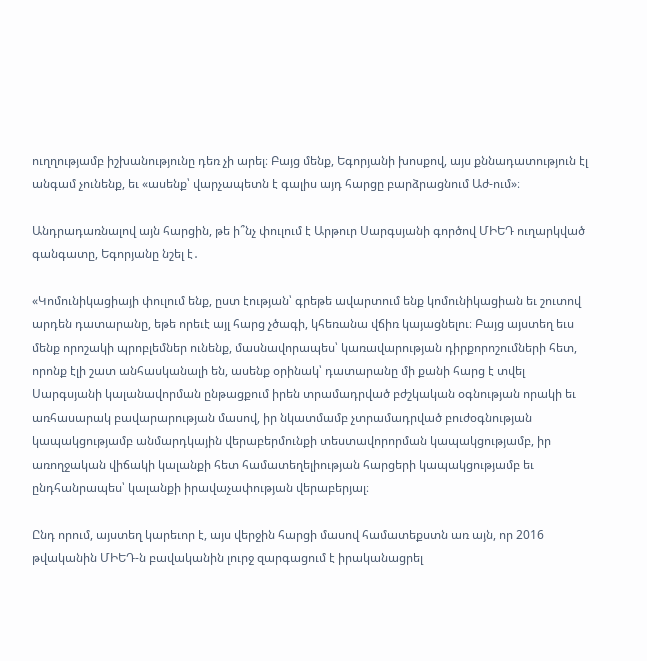ուղղությամբ իշխանությունը դեռ չի արել։ Բայց մենք, Եգորյանի խոսքով, այս քննադատություն էլ անգամ չունենք, եւ «ասենք՝ վարչապետն է գալիս այդ հարցը բարձրացնում Աժ-ում»։

Անդրադառնալով այն հարցին, թե ի՞նչ փուլում է Արթուր Սարգսյանի գործով ՄԻԵԴ ուղարկված գանգատը, Եգորյանը նշել է․

«Կոմունիկացիայի փուլում ենք, ըստ էության՝ գրեթե ավարտում ենք կոմունիկացիան եւ շուտով արդեն դատարանը, եթե որեւէ այլ հարց չծագի, կհեռանա վճիռ կայացնելու։ Բայց այստեղ եւս մենք որոշակի պրոբլեմներ ունենք, մասնավորապես՝ կառավարության դիրքորոշումների հետ, որոնք էլի շատ անհասկանալի են, ասենք օրինակ՝ դատարանը մի քանի հարց է տվել Սարգսյանի կալանավորման ընթացքում իրեն տրամադրված բժշկական օգնության որակի եւ առհասարակ բավարարության մասով, իր նկատմամբ չտրամադրված բուժօգնության կապակցությամբ անմարդկային վերաբերմունքի տեստավորորման կապակցությամբ, իր առողջական վիճակի կալանքի հետ համատեղելիության հարցերի կապակցությամբ եւ ընդհանրապես՝ կալանքի իրավաչափության վերաբերյալ։

Ընդ որում, այստեղ կարեւոր է, այս վերջին հարցի մասով համատեքստն առ այն, որ 2016 թվականին ՄԻԵԴ-ն բավականին լուրջ զարգացում է իրականացրել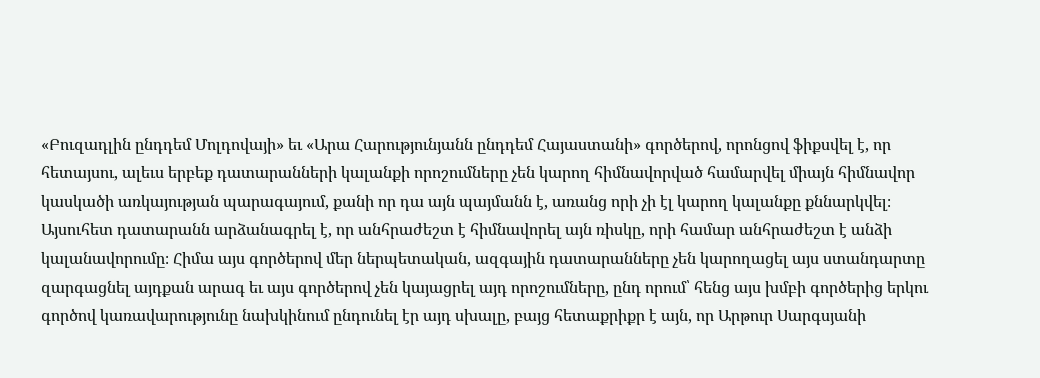«Բուզադլին ընդդեմ Մոլդովայի» եւ «Արա Հարությունյանն ընդդեմ Հայաստանի» գործերով, որոնցով ֆիքսվել է, որ հետայսու, ալեւս երբեք դատարանների կալանքի որոշումները չեն կարող հիմնավորված համարվել միայն հիմնավոր կասկածի առկայության պարագայում, քանի որ դա այն պայմանն է, առանց որի չի էլ կարող կալանքը քննարկվել։ Այսուհետ դատարանն արձանագրել է, որ անհրաժեշտ է հիմնավորել այն ռիսկը, որի համար անհրաժեշտ է անձի կալանավորումը։ Հիմա այս գործերով մեր ներպետական, ազգային դատարանները չեն կարողացել այս ստանդարտը զարգացնել այդքան արագ եւ այս գործերով չեն կայացրել այդ որոշումները, ընդ որում՝ հենց այս խմբի գործերից երկու գործով կառավարությունը նախկինում ընդունել էր այդ սխալը, բայց հետաքրիքր է այն, որ Արթուր Սարգսյանի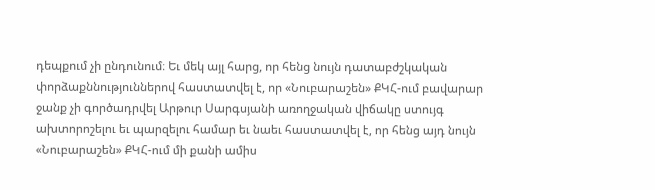դեպքում չի ընդունում։ Եւ մեկ այլ հարց, որ հենց նույն դատաբժշկական փորձաքննություններով հաստատվել է, որ «Նուբարաշեն» ՔԿՀ-ում բավարար ջանք չի գործադրվել Արթուր Սարգսյանի առողջական վիճակը ստույգ ախտորոշելու եւ պարզելու համար եւ նաեւ հաստատվել է, որ հենց այդ նույն «Նուբարաշեն» ՔԿՀ-ում մի քանի ամիս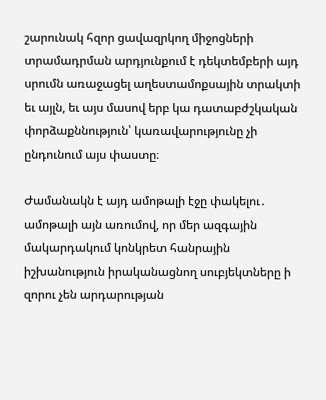շարունակ հզոր ցավազրկող միջոցների տրամադրման արդյունքում է դեկտեմբերի այդ սրումն առաջացել աղեստամոքսային տրակտի եւ այլն, եւ այս մասով երբ կա դատաբժշկական փորձաքննություն՝ կառավարությունը չի ընդունում այս փաստը։

Ժամանակն է այդ ամոթալի էջը փակելու․ ամոթալի այն առումով, որ մեր ազգային մակարդակում կոնկրետ հանրային իշխանություն իրականացնող սուբյեկտները ի զորու չեն արդարության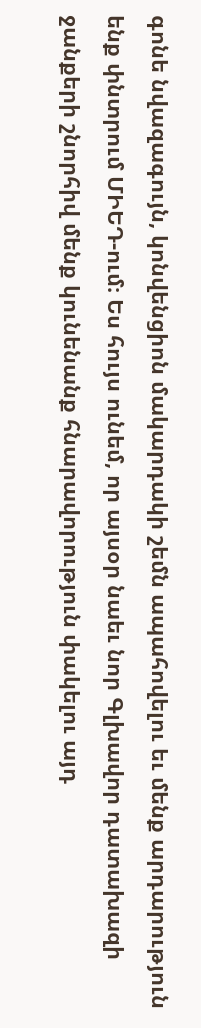գոնե նվազագույն, կոնվենցիոն մակարդակի շեմն ապահովելու եւ մենք արդարություն ենք փնտրում ՄԻԵԴ-ում։ Ես հույս ունեմ, որ այսօր նաեւ նոր Գլխավոր դատախազի ջանքերի շնորհիվ մենք կունենանք հնարավորություն փակելու այդ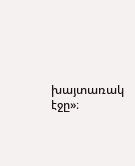խայտառակ էջը»։